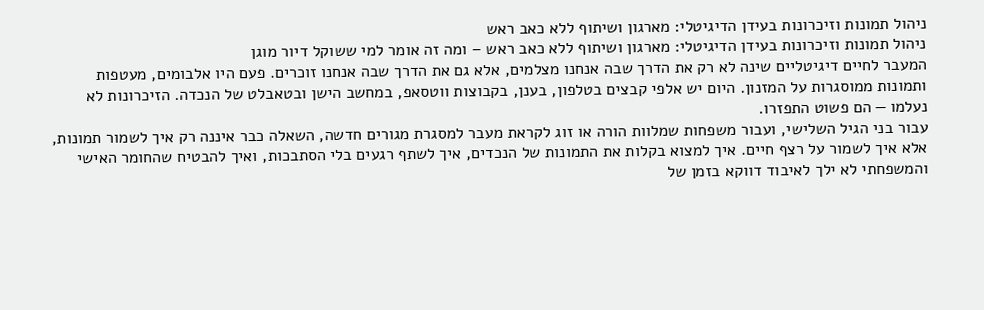ניהול תמונות וזיכרונות בעידן הדיגיטלי: מארגון ושיתוף ללא כאב ראש
ניהול תמונות וזיכרונות בעידן הדיגיטלי: מארגון ושיתוף ללא כאב ראש – ומה זה אומר למי ששוקל דיור מוגן
המעבר לחיים דיגיטליים שינה לא רק את הדרך שבה אנחנו מצלמים, אלא גם את הדרך שבה אנחנו זוכרים. פעם היו אלבומים, מעטפות ותמונות ממוסגרות על המזנון. היום יש אלפי קבצים בטלפון, בענן, בקבוצות ווטסאפ, במחשב הישן ובטאבלט של הנכדה. הזיכרונות לא נעלמו — הם פשוט התפזרו.
עבור בני הגיל השלישי, ועבור משפחות שמלוות הורה או זוג לקראת מעבר למסגרת מגורים חדשה, השאלה כבר איננה רק איך לשמור תמונות, אלא איך לשמור על רצף חיים. איך למצוא בקלות את התמונות של הנכדים, איך לשתף רגעים בלי הסתבכות, ואיך להבטיח שהחומר האישי והמשפחתי לא ילך לאיבוד דווקא בזמן של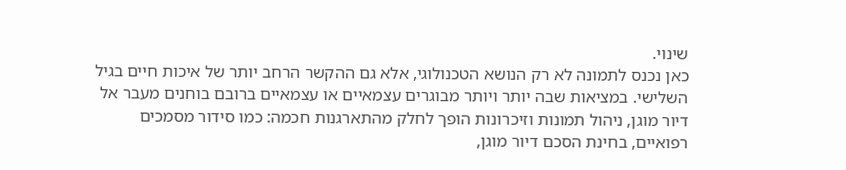שינוי.
כאן נכנס לתמונה לא רק הנושא הטכנולוגי, אלא גם ההקשר הרחב יותר של איכות חיים בגיל השלישי. במציאות שבה יותר ויותר מבוגרים עצמאיים או עצמאיים ברובם בוחנים מעבר אל דיור מוגן, ניהול תמונות וזיכרונות הופך לחלק מהתארגנות חכמה: כמו סידור מסמכים רפואיים, בחינת הסכם דיור מוגן,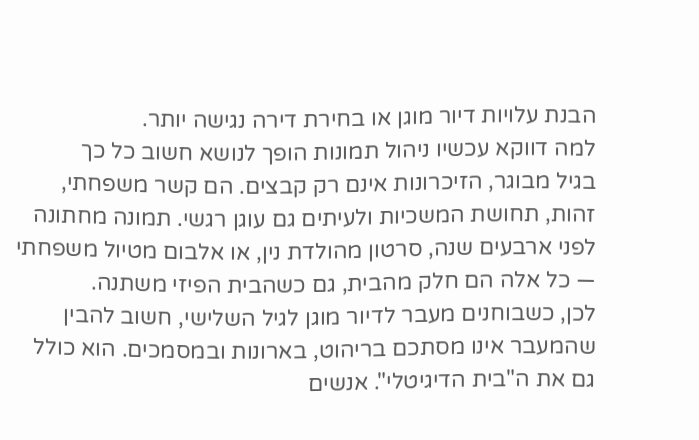הבנת עלויות דיור מוגן או בחירת דירה נגישה יותר.
למה דווקא עכשיו ניהול תמונות הופך לנושא חשוב כל כך
בגיל מבוגר, הזיכרונות אינם רק קבצים. הם קשר משפחתי, זהות, תחושת המשכיות ולעיתים גם עוגן רגשי. תמונה מחתונה לפני ארבעים שנה, סרטון מהולדת נין, או אלבום מטיול משפחתי — כל אלה הם חלק מהבית, גם כשהבית הפיזי משתנה.
לכן, כשבוחנים מעבר לדיור מוגן לגיל השלישי, חשוב להבין שהמעבר אינו מסתכם בריהוט, בארונות ובמסמכים. הוא כולל גם את ה"בית הדיגיטלי". אנשים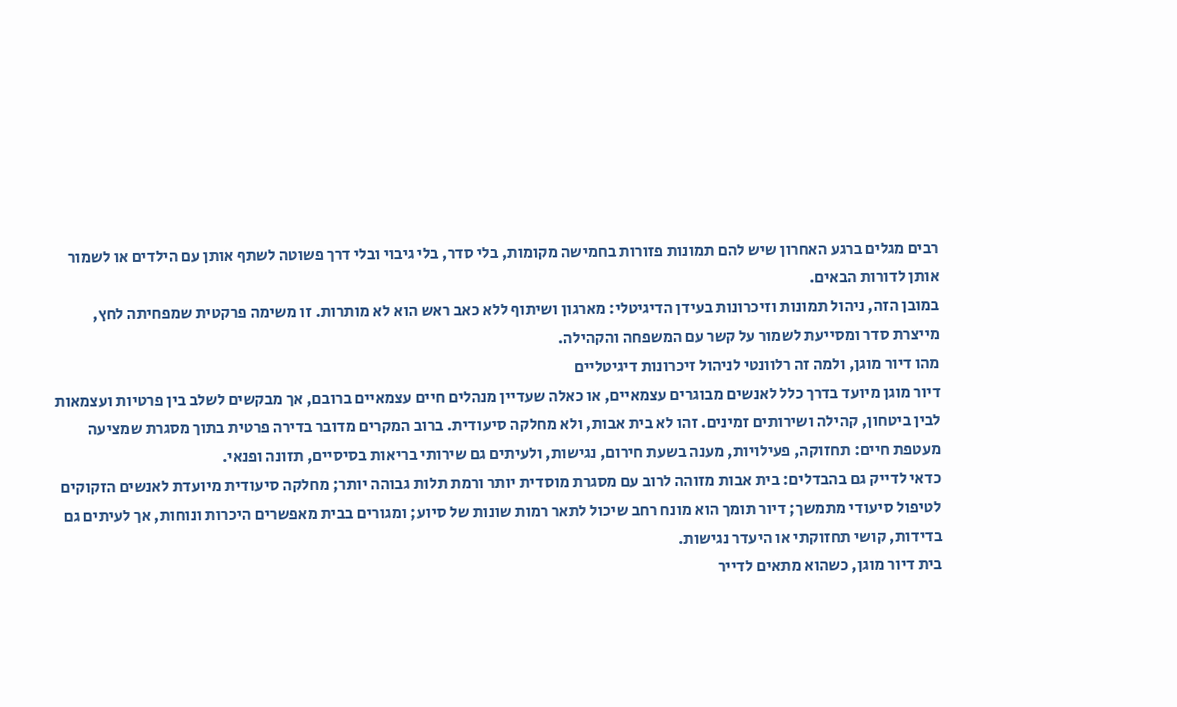רבים מגלים ברגע האחרון שיש להם תמונות פזורות בחמישה מקומות, בלי סדר, בלי גיבוי ובלי דרך פשוטה לשתף אותן עם הילדים או לשמור אותן לדורות הבאים.
במובן הזה, ניהול תמונות וזיכרונות בעידן הדיגיטלי: מארגון ושיתוף ללא כאב ראש הוא לא מותרות. זו משימה פרקטית שמפחיתה לחץ, מייצרת סדר ומסייעת לשמור על קשר עם המשפחה והקהילה.
מהו דיור מוגן, ולמה זה רלוונטי לניהול זיכרונות דיגיטליים
דיור מוגן מיועד בדרך כלל לאנשים מבוגרים עצמאיים, או כאלה שעדיין מנהלים חיים עצמאיים ברובם, אך מבקשים לשלב בין פרטיות ועצמאות לבין ביטחון, קהילה ושירותים זמינים. זהו לא בית אבות, ולא מחלקה סיעודית. ברוב המקרים מדובר בדירה פרטית בתוך מסגרת שמציעה מעטפת חיים: תחזוקה, פעילויות, מענה בשעת חירום, נגישות, ולעיתים גם שירותי בריאות בסיסיים, תזונה ופנאי.
כדאי לדייק גם בהבדלים: בית אבות מזוהה לרוב עם מסגרת מוסדית יותר ורמת תלות גבוהה יותר; מחלקה סיעודית מיועדת לאנשים הזקוקים לטיפול סיעודי מתמשך; דיור תומך הוא מונח רחב שיכול לתאר רמות שונות של סיוע; ומגורים בבית מאפשרים היכרות ונוחות, אך לעיתים גם בדידות, קושי תחזוקתי או היעדר נגישות.
בית דיור מוגן, כשהוא מתאים לדייר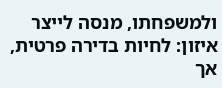ולמשפחתו, מנסה לייצר איזון: לחיות בדירה פרטית, אך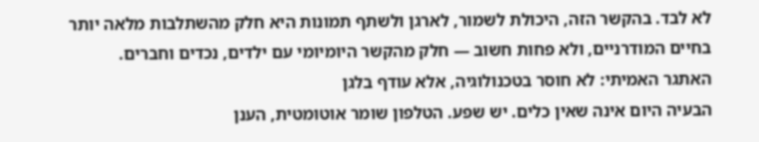לא לבד. בהקשר הזה, היכולת לשמור, לארגן ולשתף תמונות היא חלק מהשתלבות מלאה יותר בחיים המודרניים, ולא פחות חשוב — חלק מהקשר היומיומי עם ילדים, נכדים וחברים.
האתגר האמיתי: לא חוסר בטכנולוגיה, אלא עודף בלגן
הבעיה היום אינה שאין כלים. יש שפע. הטלפון שומר אוטומטית, הענן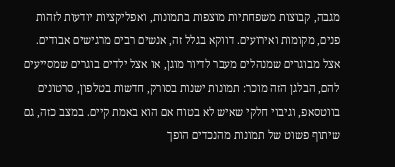מגבה, קבוצות משפחתיות מוצפות בתמונות, ואפליקציות יודעות לזהות פנים, מקומות ואירועים. דווקא בגלל זה, אנשים רבים מרגישים אבודים.
אצל מבוגרים שמנהלים מעבר לדיור מוגן, או אצל ילדים בוגרים שמסייעים להם, הבלגן הזה מוכר: תמונות ישנות בסורק, חדשות בטלפון, סרטונים בווטסאפ, וגיבוי חלקי שאיש לא בטוח אם הוא באמת קיים. במצב כזה, גם שיתוף פשוט של תמונות מהנכדים הופך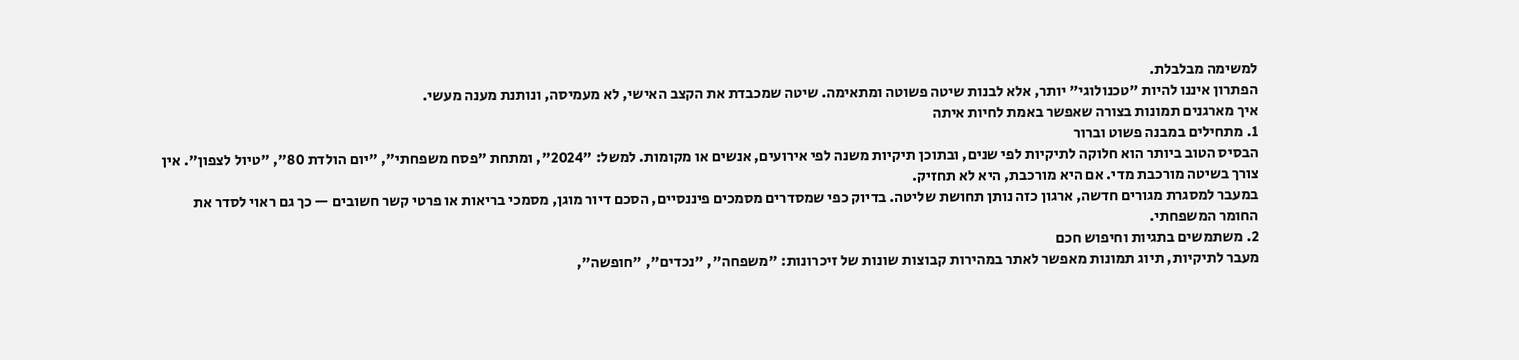למשימה מבלבלת.
הפתרון איננו להיות "טכנולוגי" יותר, אלא לבנות שיטה פשוטה ומתאימה. שיטה שמכבדת את הקצב האישי, לא מעמיסה, ונותנת מענה מעשי.
איך מארגנים תמונות בצורה שאפשר באמת לחיות איתה
1. מתחילים במבנה פשוט וברור
הבסיס הטוב ביותר הוא חלוקה לתיקיות לפי שנים, ובתוכן תיקיות משנה לפי אירועים, אנשים או מקומות. למשל: "2024", ומתחת "פסח משפחתי", "יום הולדת 80", "טיול לצפון". אין צורך בשיטה מורכבת מדי. אם היא מורכבת, היא לא תחזיק.
במעבר למסגרת מגורים חדשה, ארגון כזה נותן תחושת שליטה. בדיוק כפי שמסדרים מסמכים פיננסיים, הסכם דיור מוגן, מסמכי בריאות או פרטי קשר חשובים — כך גם ראוי לסדר את החומר המשפחתי.
2. משתמשים בתגיות וחיפוש חכם
מעבר לתיקיות, תיוג תמונות מאפשר לאתר במהירות קבוצות שונות של זיכרונות: "משפחה", "נכדים", "חופשה",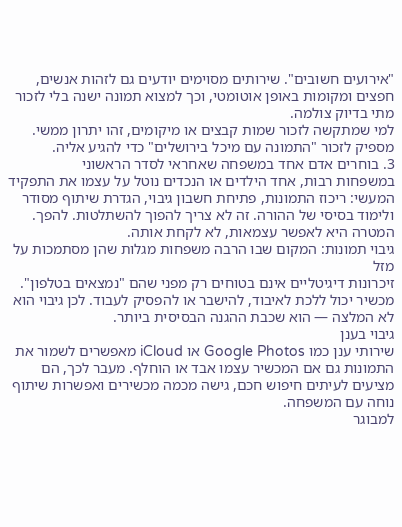"אירועים חשובים". שירותים מסוימים יודעים גם לזהות אנשים, חפצים ומקומות באופן אוטומטי, וכך למצוא תמונה ישנה בלי לזכור מתי בדיוק צולמה.
למי שמתקשה לזכור שמות קבצים או מיקומים, זהו יתרון ממשי. מספיק לזכור "התמונה עם מיכל בירושלים" כדי להגיע אליה.
3. בוחרים אדם אחד במשפחה שאחראי לסדר הראשוני
במשפחות רבות, אחד הילדים או הנכדים נוטל על עצמו את התפקיד המעשי: ריכוז התמונות, פתיחת חשבון גיבוי, הגדרת שיתוף מסודר ולימוד בסיסי של ההורה. זה לא צריך להפוך להשתלטות. להפך. המטרה היא לאפשר עצמאות, לא לקחת אותה.
גיבוי תמונות: המקום שבו הרבה משפחות מגלות שהן מסתמכות על מזל
זיכרונות דיגיטליים אינם בטוחים רק מפני שהם "נמצאים בטלפון". מכשיר יכול ללכת לאיבוד, להישבר או להפסיק לעבוד. לכן גיבוי הוא לא המלצה — הוא שכבת ההגנה הבסיסית ביותר.
גיבוי בענן
שירותי ענן כמו Google Photos או iCloud מאפשרים לשמור את התמונות גם אם המכשיר עצמו אבד או הוחלף. מעבר לכך, הם מציעים לעיתים חיפוש חכם, גישה מכמה מכשירים ואפשרות שיתוף נוחה עם המשפחה.
למבוגר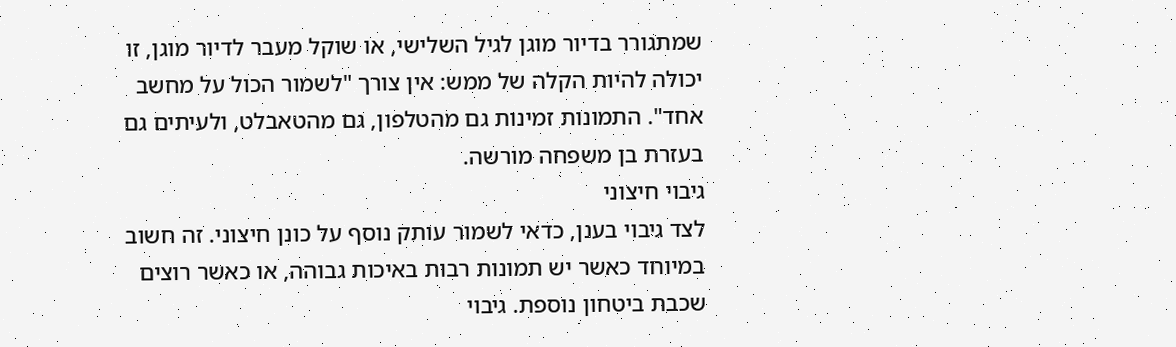שמתגורר בדיור מוגן לגיל השלישי, או שוקל מעבר לדיור מוגן, זו יכולה להיות הקלה של ממש: אין צורך "לשמור הכול על מחשב אחד". התמונות זמינות גם מהטלפון, גם מהטאבלט, ולעיתים גם בעזרת בן משפחה מורשה.
גיבוי חיצוני
לצד גיבוי בענן, כדאי לשמור עותק נוסף על כונן חיצוני. זה חשוב במיוחד כאשר יש תמונות רבות באיכות גבוהה, או כאשר רוצים שכבת ביטחון נוספת. גיבוי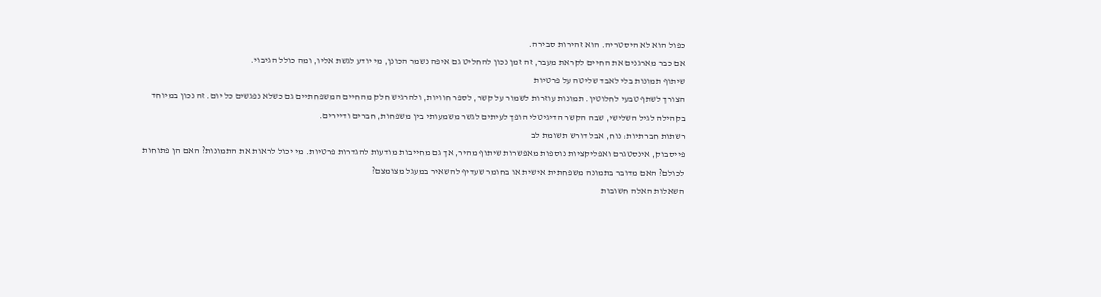כפול הוא לא היסטריה. הוא זהירות סבירה.
אם כבר מארגנים את החיים לקראת מעבר, זה זמן נכון להחליט גם איפה נשמר הכונן, מי יודע לגשת אליו, ומה כולל הגיבוי.
שיתוף תמונות בלי לאבד שליטה על פרטיות
הצורך לשתף טבעי לחלוטין. תמונות עוזרות לשמור על קשר, לספר חוויות, ולהרגיש חלק מהחיים המשפחתיים גם כשלא נפגשים כל יום. זה נכון במיוחד בקהילה לגיל השלישי, שבה הקשר הדיגיטלי הופך לעיתים לגשר משמעותי בין משפחות, חברים ודיירים.
רשתות חברתיות: נוח, אבל דורש תשומת לב
פייסבוק, אינסטגרם ואפליקציות נוספות מאפשרות שיתוף מהיר, אך גם מחייבות מודעות להגדרות פרטיות. מי יכול לראות את התמונות? האם הן פתוחות לכולם? האם מדובר בתמונה משפחתית אישית או בחומר שעדיף להשאיר במעגל מצומצם?
השאלות האלה חשובות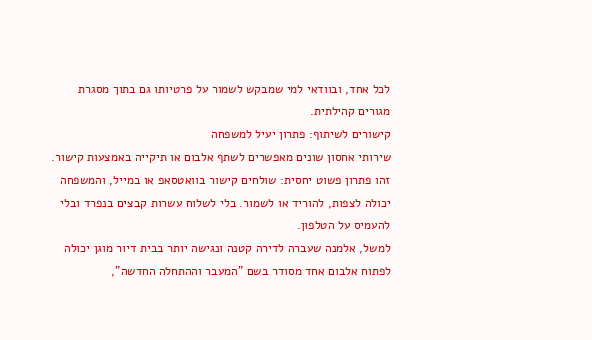לכל אחד, ובוודאי למי שמבקש לשמור על פרטיותו גם בתוך מסגרת מגורים קהילתית.
קישורים לשיתוף: פתרון יעיל למשפחה
שירותי אחסון שונים מאפשרים לשתף אלבום או תיקייה באמצעות קישור. זהו פתרון פשוט יחסית: שולחים קישור בוואטסאפ או במייל, והמשפחה יכולה לצפות, להוריד או לשמור. בלי לשלוח עשרות קבצים בנפרד ובלי להעמיס על הטלפון.
למשל, אלמנה שעברה לדירה קטנה ונגישה יותר בבית דיור מוגן יכולה לפתוח אלבום אחד מסודר בשם "המעבר וההתחלה החדשה",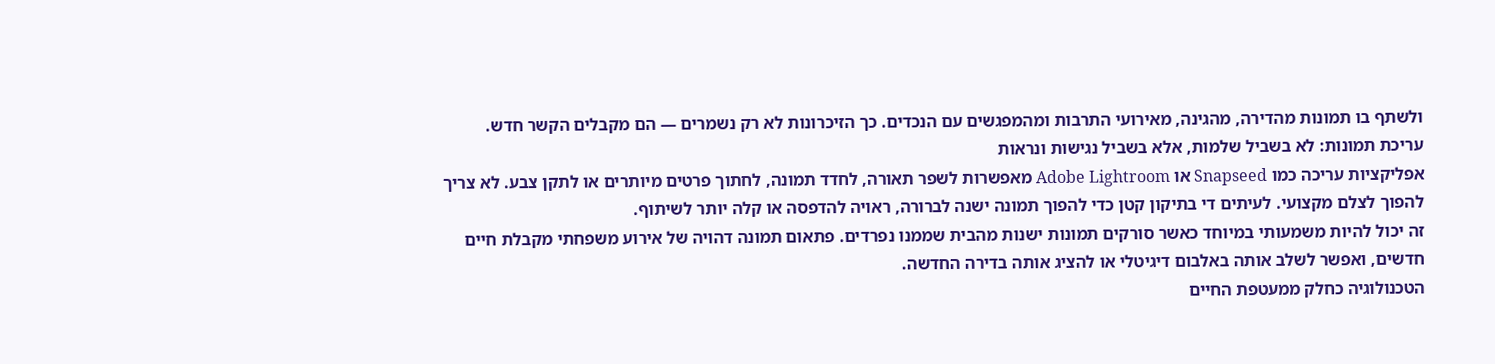ולשתף בו תמונות מהדירה, מהגינה, מאירועי התרבות ומהמפגשים עם הנכדים. כך הזיכרונות לא רק נשמרים — הם מקבלים הקשר חדש.
עריכת תמונות: לא בשביל שלמות, אלא בשביל נגישות ונראות
אפליקציות עריכה כמו Snapseed או Adobe Lightroom מאפשרות לשפר תאורה, לחדד תמונה, לחתוך פרטים מיותרים או לתקן צבע. לא צריך להפוך לצלם מקצועי. לעיתים די בתיקון קטן כדי להפוך תמונה ישנה לברורה, ראויה להדפסה או קלה יותר לשיתוף.
זה יכול להיות משמעותי במיוחד כאשר סורקים תמונות ישנות מהבית שממנו נפרדים. פתאום תמונה דהויה של אירוע משפחתי מקבלת חיים חדשים, ואפשר לשלב אותה באלבום דיגיטלי או להציג אותה בדירה החדשה.
הטכנולוגיה כחלק ממעטפת החיים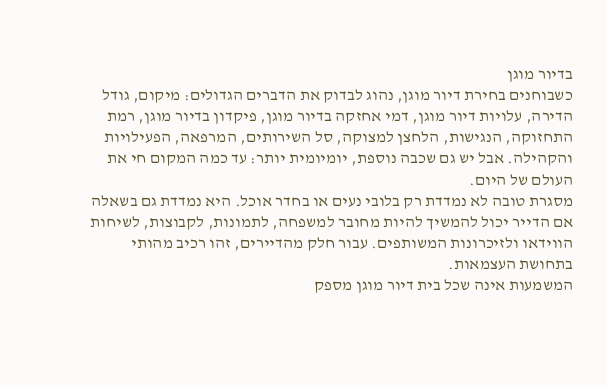בדיור מוגן
כשבוחנים בחירת דיור מוגן, נהוג לבדוק את הדברים הגדולים: מיקום, גודל הדירה, עלויות דיור מוגן, דמי אחזקה בדיור מוגן, פיקדון בדיור מוגן, רמת התחזוקה, הנגישות, הלחצן למצוקה, סל השירותים, המרפאה, הפעילויות והקהילה. אבל יש גם שכבה נוספת, יומיומית יותר: עד כמה המקום חי את העולם של היום.
מסגרת טובה לא נמדדת רק בלובי נעים או בחדר אוכל. היא נמדדת גם בשאלה אם הדייר יכול להמשיך להיות מחובר למשפחה, לתמונות, לקבוצות, לשיחות הווידאו ולזיכרונות המשותפים. עבור חלק מהדיירים, זהו רכיב מהותי בתחושת העצמאות.
המשמעות אינה שכל בית דיור מוגן מספק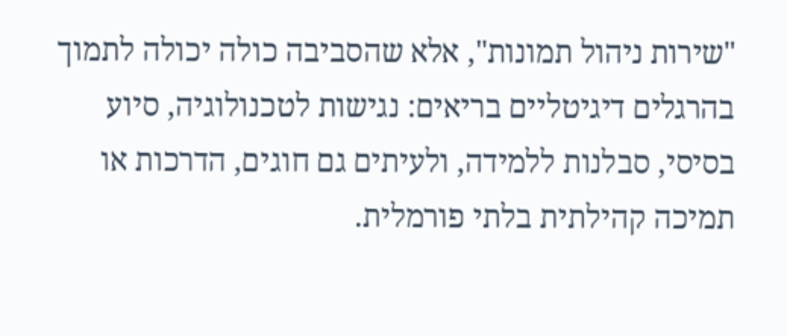"שירות ניהול תמונות", אלא שהסביבה כולה יכולה לתמוך בהרגלים דיגיטליים בריאים: נגישות לטכנולוגיה, סיוע בסיסי, סבלנות ללמידה, ולעיתים גם חוגים, הדרכות או תמיכה קהילתית בלתי פורמלית.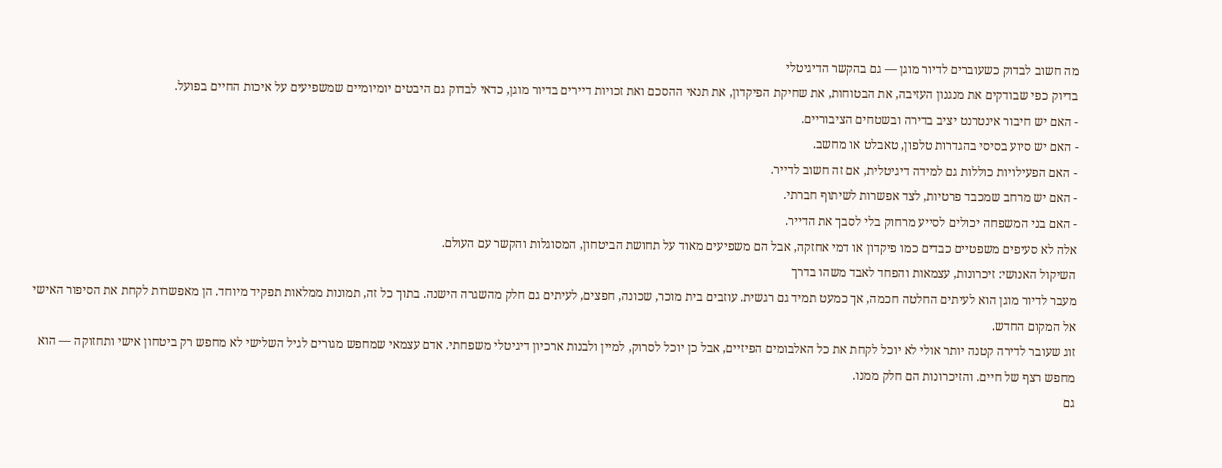מה חשוב לבדוק כשעוברים לדיור מוגן — גם בהקשר הדיגיטלי
בדיוק כפי שבודקים את מנגנון העזיבה, את הבטוחות, את שחיקת הפיקדון, את תנאי ההסכם ואת זכויות דיירים בדיור מוגן, כדאי לבדוק גם היבטים יומיומיים שמשפיעים על איכות החיים בפועל.
- האם יש חיבור אינטרנט יציב בדירה ובשטחים הציבוריים.
- האם יש סיוע בסיסי בהגדרות טלפון, טאבלט או מחשב.
- האם הפעילויות כוללות גם למידה דיגיטלית, אם זה חשוב לדייר.
- האם יש מרחב שמכבד פרטיות, לצד אפשרות לשיתוף חברתי.
- האם בני המשפחה יכולים לסייע מרחוק בלי לסבך את הדייר.
אלה לא סעיפים משפטיים כבדים כמו פיקדון או דמי אחזקה, אבל הם משפיעים מאוד על תחושת הביטחון, המסוגלות והקשר עם העולם.
השיקול האנושי: זיכרונות, עצמאות והפחד לאבד משהו בדרך
מעבר לדיור מוגן הוא לעיתים החלטה חכמה, אך כמעט תמיד גם רגשית. עוזבים בית מוכר, שכונה, חפצים, לעיתים גם חלק מהשגרה הישנה. בתוך כל זה, תמונות ממלאות תפקיד מיוחד. הן מאפשרות לקחת את הסיפור האישי אל המקום החדש.
זוג שעובר לדירה קטנה יותר אולי לא יוכל לקחת את כל האלבומים הפיזיים, אבל כן יוכל לסרוק, למיין ולבנות ארכיון דיגיטלי משפחתי. אדם עצמאי שמחפש מגורים לגיל השלישי לא מחפש רק ביטחון אישי ותחזוקה — הוא מחפש רצף של חיים. והזיכרונות הם חלק ממנו.
גם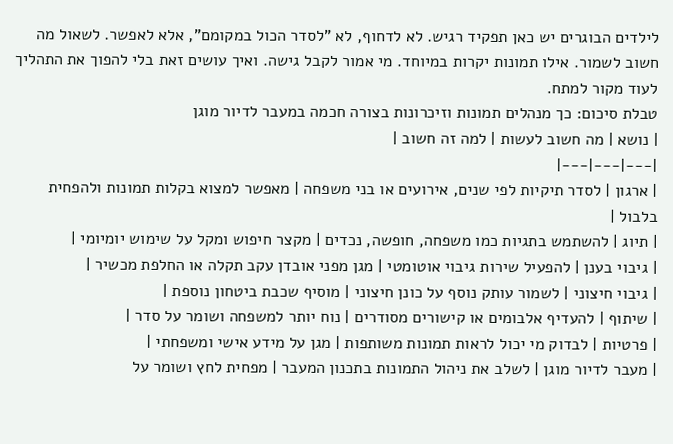לילדים הבוגרים יש כאן תפקיד רגיש. לא לדחוף, לא "לסדר הכול במקומם", אלא לאפשר. לשאול מה חשוב לשמור. אילו תמונות יקרות במיוחד. מי אמור לקבל גישה. ואיך עושים זאת בלי להפוך את התהליך לעוד מקור למתח.
טבלת סיכום: כך מנהלים תמונות וזיכרונות בצורה חכמה במעבר לדיור מוגן
| נושא | מה חשוב לעשות | למה זה חשוב |
|---|---|---|
| ארגון | לסדר תיקיות לפי שנים, אירועים או בני משפחה | מאפשר למצוא בקלות תמונות ולהפחית בלבול |
| תיוג | להשתמש בתגיות כמו משפחה, חופשה, נכדים | מקצר חיפוש ומקל על שימוש יומיומי |
| גיבוי בענן | להפעיל שירות גיבוי אוטומטי | מגן מפני אובדן עקב תקלה או החלפת מכשיר |
| גיבוי חיצוני | לשמור עותק נוסף על כונן חיצוני | מוסיף שכבת ביטחון נוספת |
| שיתוף | להעדיף אלבומים או קישורים מסודרים | נוח יותר למשפחה ושומר על סדר |
| פרטיות | לבדוק מי יכול לראות תמונות משותפות | מגן על מידע אישי ומשפחתי |
| מעבר לדיור מוגן | לשלב את ניהול התמונות בתכנון המעבר | מפחית לחץ ושומר על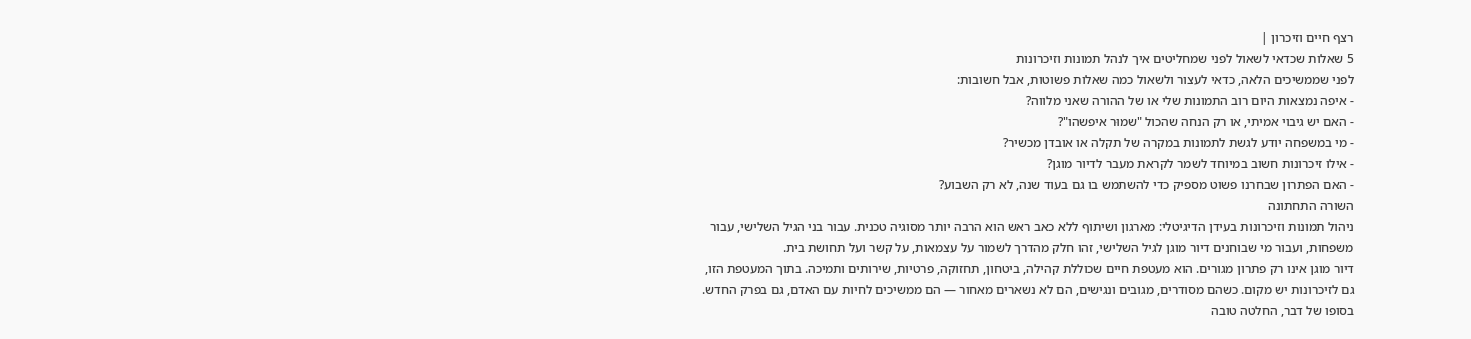רצף חיים וזיכרון |
5 שאלות שכדאי לשאול לפני שמחליטים איך לנהל תמונות וזיכרונות
לפני שממשיכים הלאה, כדאי לעצור ולשאול כמה שאלות פשוטות, אבל חשובות:
- איפה נמצאות היום רוב התמונות שלי או של ההורה שאני מלווה?
- האם יש גיבוי אמיתי, או רק הנחה שהכול "שמוּר איפשהו"?
- מי במשפחה יודע לגשת לתמונות במקרה של תקלה או אובדן מכשיר?
- אילו זיכרונות חשוב במיוחד לשמר לקראת מעבר לדיור מוגן?
- האם הפתרון שבחרנו פשוט מספיק כדי להשתמש בו גם בעוד שנה, לא רק השבוע?
השורה התחתונה
ניהול תמונות וזיכרונות בעידן הדיגיטלי: מארגון ושיתוף ללא כאב ראש הוא הרבה יותר מסוגיה טכנית. עבור בני הגיל השלישי, עבור משפחות, ועבור מי שבוחנים דיור מוגן לגיל השלישי, זהו חלק מהדרך לשמור על עצמאות, על קשר ועל תחושת בית.
דיור מוגן אינו רק פתרון מגורים. הוא מעטפת חיים שכוללת קהילה, ביטחון, תחזוקה, פרטיות, שירותים ותמיכה. בתוך המעטפת הזו, גם לזיכרונות יש מקום. כשהם מסודרים, מגובים ונגישים, הם לא נשארים מאחור — הם ממשיכים לחיות עם האדם, גם בפרק החדש.
בסופו של דבר, החלטה טובה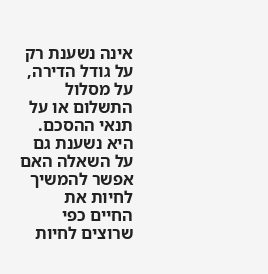אינה נשענת רק על גודל הדירה, על מסלול התשלום או על תנאי ההסכם. היא נשענת גם על השאלה האם אפשר להמשיך לחיות את החיים כפי שרוצים לחיות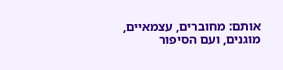אותם: מחוברים, עצמאיים, מוגנים, ועם הסיפור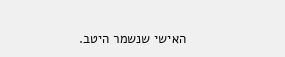האישי שנשמר היטב.